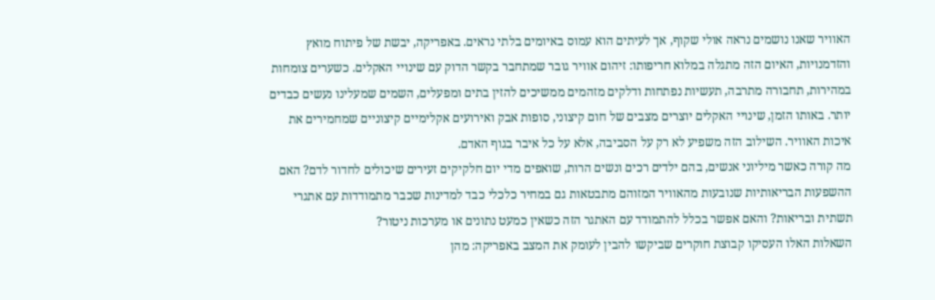האוויר שאנו נושמים נראה אולי שקוף, אך לעיתים הוא עמוס באיומים בלתי נראים. באפריקה, יבשת של פיתוח מואץ והזדמנויות, האיום הזה מתגלה במלוא חריפותו: זיהום אוויר גובר שמתחבר בקשר הדוק עם שינויי האקלים. כשערים צומחות במהירות, תחבורה מתרבה, תעשיות נפתחות ודלקים מזהמים ממשיכים להזין בתים ומפעלים, השמים שמעלינו נעשים כבדים יותר. באותו הזמן, שינויי האקלים יוצרים מצבים של חום קיצוני, סופות אבק ואירועים אקלימיים קיצוניים שמחמירים את איכות האוויר. השילוב הזה משפיע לא רק על הסביבה, אלא על כל איבר בגוף האדם.
מה קורה כאשר מיליוני אנשים, בהם ילדים רכים ונשים הרות, שואפים מדי יום חלקיקים זעירים שיכולים לחדור לדם? האם ההשפעות הבריאותיות שנובעות מהאוויר המזוהם מתבטאות גם במחיר כלכלי כבד למדינות שכבר מתמודדות עם אתגרי תשתית ובריאות? והאם אפשר בכלל להתמודד עם האתגר הזה כשאין כמעט נתונים או מערכות ניטור?
השאלות האלו העסיקו קבוצת חוקרים שביקשו להבין לעומק את המצב באפריקה: מהן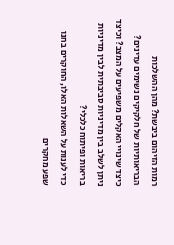רמות הזיהום ביבשת? מהן ההשלכות הבריאותיות של חלקיקים נשימים עדינים? כיצד שינויי האקלים משפיעים על המצב? וכיצד ניתן לשלב בין מדיניות סביבתית לבין מדיניות בריאות ופיתוח כלכלי?
כדי לענות על השאלות האלו, החוקרים בחנו שפע מחקרים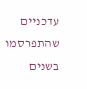עדכניים שהתפרסמו בשנים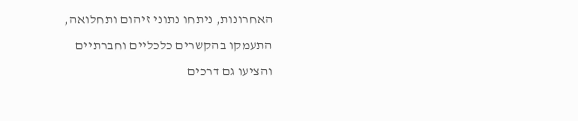האחרונות, ניתחו נתוני זיהום ותחלואה, התעמקו בהקשרים כלכליים וחברתיים והציעו גם דרכים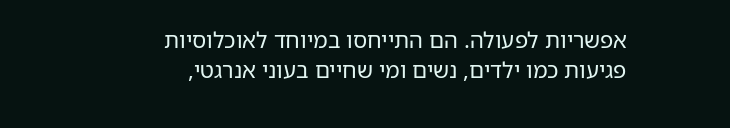אפשריות לפעולה. הם התייחסו במיוחד לאוכלוסיות פגיעות כמו ילדים, נשים ומי שחיים בעוני אנרגטי,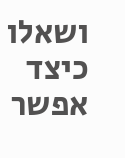ושאלו כיצד אפשר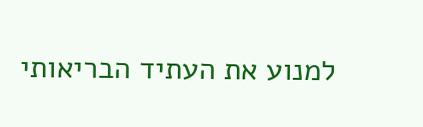למנוע את העתיד הבריאותי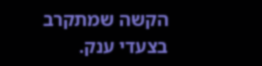הקשה שמתקרב בצעדי ענק.